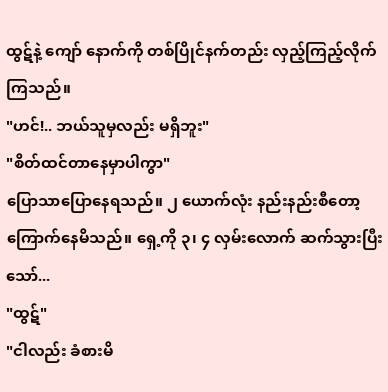ထွဋ်နဲ့ ကျော် နောက်ကို တစ်ပြိုင်နက်တည်း လှည့်ကြည့်လိုက်ကြသည်။
"ဟင်!.. ဘယ်သူမှလည်း မရှိဘူး"
"စိတ်ထင်တာနေမှာပါကွာ"
ပြောသာပြောနေရသည်။ ၂ ယောက်လုံး နည်းနည်းစီတော့ ကြောက်နေမိသည်။ ရှေ့ကို ၃၊ ၄ လှမ်းလောက် ဆက်သွားပြီးသော်...
"ထွဋ်"
"ငါလည်း ခံစားမိ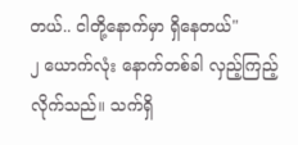တယ်.. ငါတို့နောက်မှာ ရှိနေတယ်"
၂ ယောက်လုံး နောက်တစ်ခါ လှည့်ကြည့်လိုက်သည်။ သက်ရှိ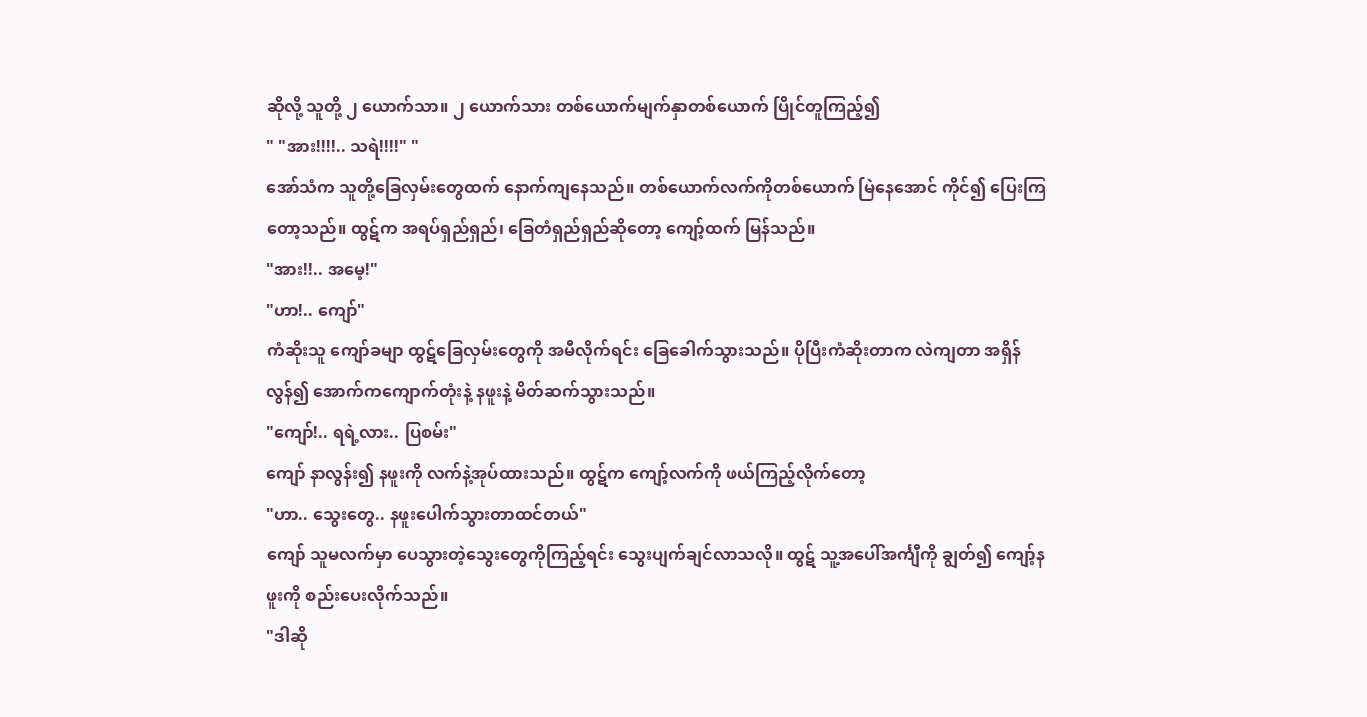ဆိုလို့ သူတို့ ၂ ယောက်သာ။ ၂ ယောက်သား တစ်ယောက်မျက်နှာတစ်ယောက် ပြိုင်တူကြည့်၍
" "အား!!!!.. သရဲ!!!!" "
အော်သံက သူတို့ခြေလှမ်းတွေထက် နောက်ကျနေသည်။ တစ်ယောက်လက်ကိုတစ်ယောက် မြဲနေအောင် ကိုင်၍ ပြေးကြတော့သည်။ ထွဋ်က အရပ်ရှည်ရှည်၊ ခြေတံရှည်ရှည်ဆိုတော့ ကျော့်ထက် မြန်သည်။
"အား!!.. အမေ့!"
"ဟာ!.. ကျော်"
ကံဆိုးသူ ကျော်ခမျာ ထွဋ်ခြေလှမ်းတွေကို အမီလိုက်ရင်း ခြေခေါက်သွားသည်။ ပိုပြီးကံဆိုးတာက လဲကျတာ အရှိန်လွန်၍ အောက်ကကျောက်တုံးနဲ့ နဖူးနဲ့ မိတ်ဆက်သွားသည်။
"ကျော်!.. ရရဲ့လား.. ပြစမ်း"
ကျော် နာလွန်း၍ နဖူးကို လက်နဲ့အုပ်ထားသည်။ ထွဋ်က ကျော့်လက်ကို ဖယ်ကြည့်လိုက်တော့
"ဟာ.. သွေးတွေ.. နဖူးပေါက်သွားတာထင်တယ်"
ကျော် သူမလက်မှာ ပေသွားတဲ့သွေးတွေကိုကြည့်ရင်း သွေးပျက်ချင်လာသလို။ ထွဋ် သူ့အပေါ်အင်္ကျီကို ချွတ်၍ ကျော့်နဖူးကို စည်းပေးလိုက်သည်။
"ဒါဆို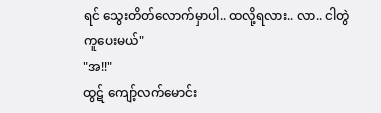ရင် သွေးတိတ်လောက်မှာပါ.. ထလို့ရလား.. လာ.. ငါတွဲကူပေးမယ်"
"အ!!"
ထွဋ် ကျော့်လက်မောင်း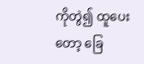ကိုတွဲ၍ ထူပေးတော့ ခြေ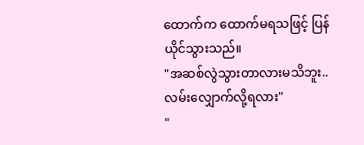ထောက်က ထောက်မရသဖြင့် ပြန်ယိုင်သွားသည်။
"အဆစ်လွဲသွားတာလားမသိဘူး.. လမ်းလျှောက်လို့ရလား"
"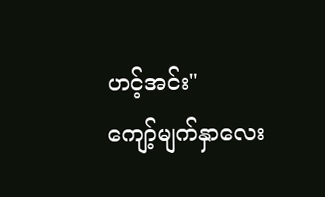ဟင့်အင်း"
ကျော့်မျက်နှာလေး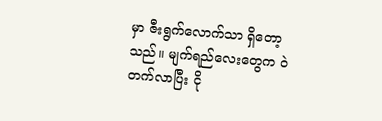မှာ ဇီးရွက်လောက်သာ ရှိတော့သည်။ မျက်ရည်လေးတွေက ဝဲတက်လာပြီး ငို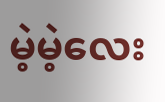မဲ့မဲ့လေး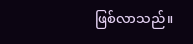ဖြစ်လာသည်။